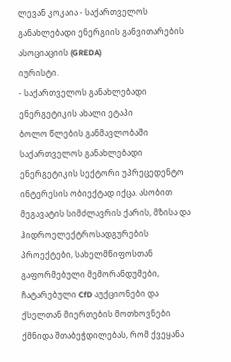ლევან კოკაია - საქართველოს განახლებადი ენერგიის განვითარების ასოციაციის (GREDA)
იურისტი.
- საქართველოს განახლებადი ენერგეტიკის ახალი ეტაპი
ბოლო წლების განმავლობაში საქართველოს განახლებადი ენერგეტიკის სექტორი უპრეცედენტო ინტერესის ობიექტად იქცა. ასობით მეგავატის სიმძლავრის ქარის, მზისა და ჰიდროელექტროსადგურების პროექტები, სახელმწიფოსთან გაფორმებული მემორანდუმები, ჩატარებული CfD აუქციონები და ქსელთან მიერთების მოთხოვნები ქმნიდა შთაბეჭდილებას, რომ ქვეყანა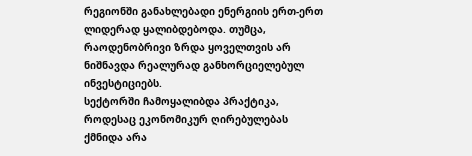რეგიონში განახლებადი ენერგიის ერთ-ერთ ლიდერად ყალიბდებოდა. თუმცა, რაოდენობრივი ზრდა ყოველთვის არ ნიშნავდა რეალურად განხორციელებულ ინვესტიციებს.
სექტორში ჩამოყალიბდა პრაქტიკა, როდესაც ეკონომიკურ ღირებულებას ქმნიდა არა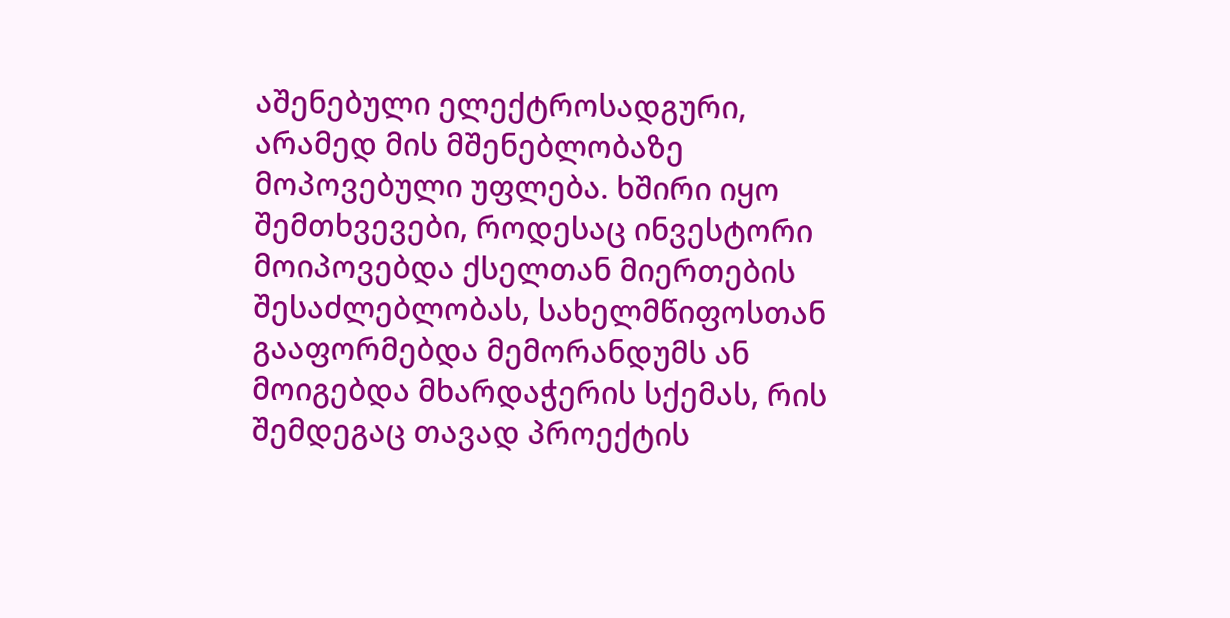აშენებული ელექტროსადგური, არამედ მის მშენებლობაზე მოპოვებული უფლება. ხშირი იყო შემთხვევები, როდესაც ინვესტორი მოიპოვებდა ქსელთან მიერთების შესაძლებლობას, სახელმწიფოსთან გააფორმებდა მემორანდუმს ან მოიგებდა მხარდაჭერის სქემას, რის შემდეგაც თავად პროექტის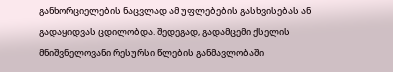განხორციელების ნაცვლად ამ უფლებების გასხვისებას ან გადაყიდვას ცდილობდა. შედეგად, გადამცემი ქსელის მნიშვნელოვანი რესურსი წლების განმავლობაში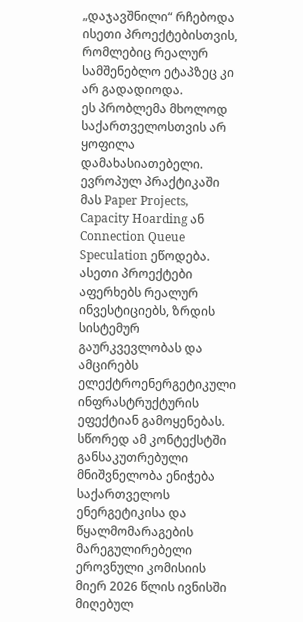„დაჯავშნილი“ რჩებოდა ისეთი პროექტებისთვის, რომლებიც რეალურ სამშენებლო ეტაპზეც კი არ გადადიოდა.
ეს პრობლემა მხოლოდ საქართველოსთვის არ ყოფილა დამახასიათებელი. ევროპულ პრაქტიკაში მას Paper Projects, Capacity Hoarding ან Connection Queue Speculation ეწოდება. ასეთი პროექტები აფერხებს რეალურ ინვესტიციებს, ზრდის სისტემურ გაურკვევლობას და ამცირებს ელექტროენერგეტიკული ინფრასტრუქტურის ეფექტიან გამოყენებას.
სწორედ ამ კონტექსტში განსაკუთრებული მნიშვნელობა ენიჭება საქართველოს ენერგეტიკისა და წყალმომარაგების მარეგულირებელი ეროვნული კომისიის მიერ 2026 წლის ივნისში მიღებულ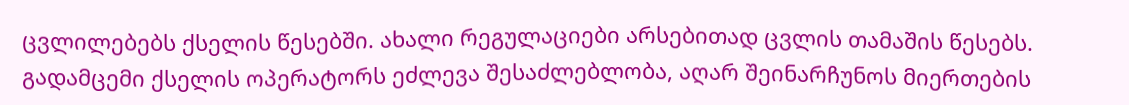ცვლილებებს ქსელის წესებში. ახალი რეგულაციები არსებითად ცვლის თამაშის წესებს. გადამცემი ქსელის ოპერატორს ეძლევა შესაძლებლობა, აღარ შეინარჩუნოს მიერთების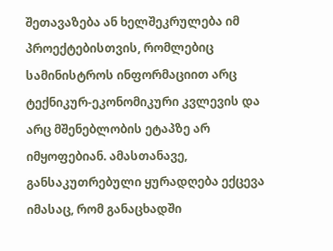შეთავაზება ან ხელშეკრულება იმ პროექტებისთვის, რომლებიც სამინისტროს ინფორმაციით არც ტექნიკურ-ეკონომიკური კვლევის და არც მშენებლობის ეტაპზე არ იმყოფებიან. ამასთანავე, განსაკუთრებული ყურადღება ექცევა იმასაც, რომ განაცხადში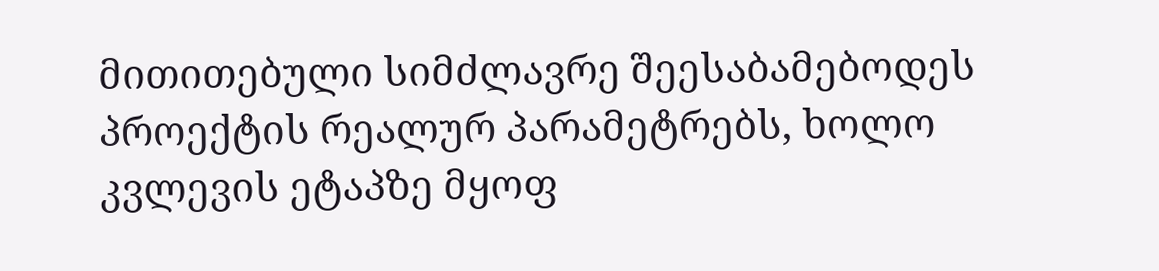მითითებული სიმძლავრე შეესაბამებოდეს პროექტის რეალურ პარამეტრებს, ხოლო კვლევის ეტაპზე მყოფ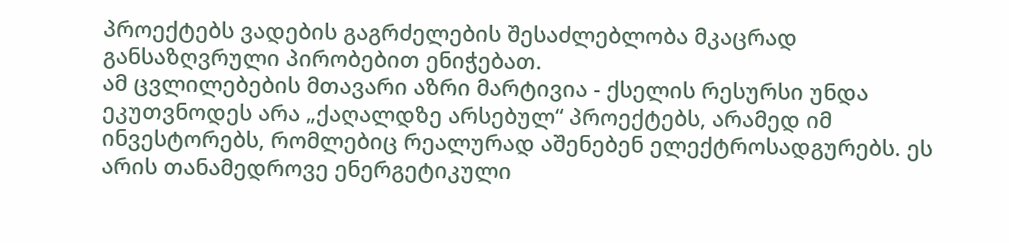პროექტებს ვადების გაგრძელების შესაძლებლობა მკაცრად განსაზღვრული პირობებით ენიჭებათ.
ამ ცვლილებების მთავარი აზრი მარტივია - ქსელის რესურსი უნდა ეკუთვნოდეს არა „ქაღალდზე არსებულ“ პროექტებს, არამედ იმ ინვესტორებს, რომლებიც რეალურად აშენებენ ელექტროსადგურებს. ეს არის თანამედროვე ენერგეტიკული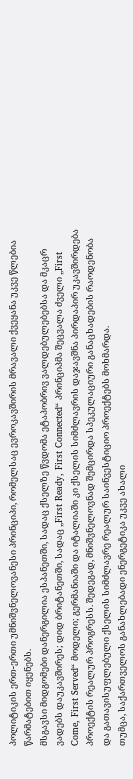პოლიტიკის ერთ-ერთი უმნიშვნელოვანესი პრინციპი, რომელსაც ევროკავშირის მრავალი ქვეყანა უკვე წლებია წარმატებით იყენებს.
მსგავსი მიდგომები დანერგილია ესპანეთში, სადაც ქსელზე წვდომა ეტაპობრივ ვალდებულებებსა და მკაცრ ვადებს დაუკავშირეს; დიდ ბრიტანეთში, სადაც „First Ready, First Connected“ პრინციპმა შეცვალა ძველი „First Come, First Served“ მოდელი; გერმანიაში და იტალიაში კი ქსელის სიმძლავრის დაჯავშნა პირდაპირ უკავშირდება პროექტის რეალურ პროგრესს. შედეგად, მნიშვნელოვნად შემცირდა სპეკულაციური განაცხადების რაოდენობა და გათავისუფლებული ქსელის სიმძლავრე რეალურ საინვესტიციო პროექტებს მოხმარდა.
თუმცა, საქართველოს განახლებადი ენერგეტიკა უკვე ახალი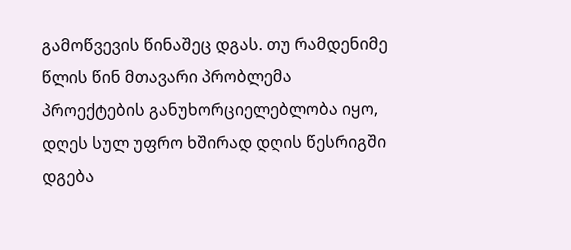გამოწვევის წინაშეც დგას. თუ რამდენიმე წლის წინ მთავარი პრობლემა პროექტების განუხორციელებლობა იყო, დღეს სულ უფრო ხშირად დღის წესრიგში დგება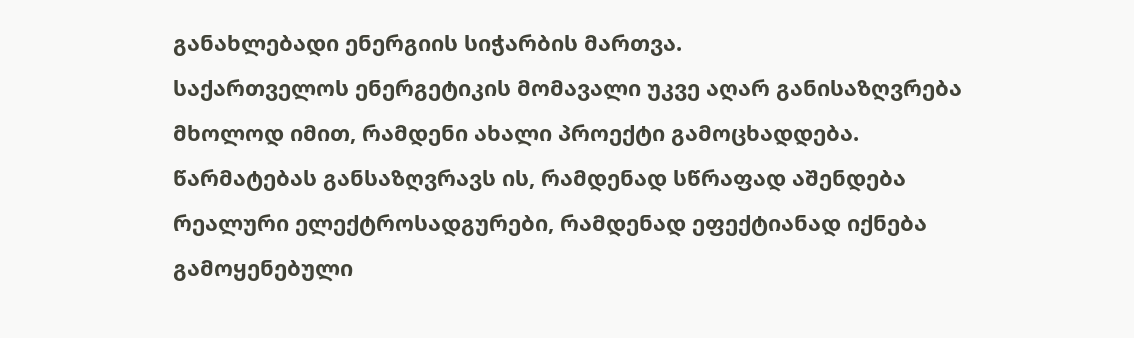განახლებადი ენერგიის სიჭარბის მართვა.
საქართველოს ენერგეტიკის მომავალი უკვე აღარ განისაზღვრება მხოლოდ იმით, რამდენი ახალი პროექტი გამოცხადდება. წარმატებას განსაზღვრავს ის, რამდენად სწრაფად აშენდება რეალური ელექტროსადგურები, რამდენად ეფექტიანად იქნება გამოყენებული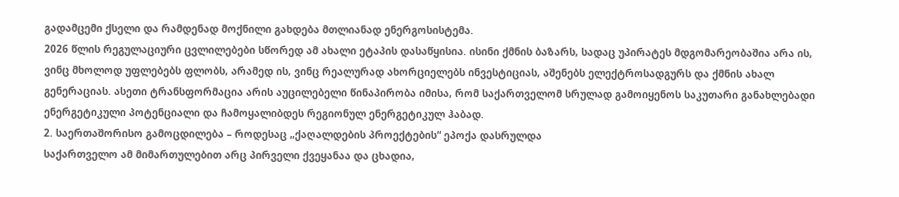გადამცემი ქსელი და რამდენად მოქნილი გახდება მთლიანად ენერგოსისტემა.
2026 წლის რეგულაციური ცვლილებები სწორედ ამ ახალი ეტაპის დასაწყისია. ისინი ქმნის ბაზარს, სადაც უპირატეს მდგომარეობაშია არა ის, ვინც მხოლოდ უფლებებს ფლობს, არამედ ის, ვინც რეალურად ახორციელებს ინვესტიციას, აშენებს ელექტროსადგურს და ქმნის ახალ გენერაციას. ასეთი ტრანსფორმაცია არის აუცილებელი წინაპირობა იმისა, რომ საქართველომ სრულად გამოიყენოს საკუთარი განახლებადი ენერგეტიკული პოტენციალი და ჩამოყალიბდეს რეგიონულ ენერგეტიკულ ჰაბად.
2. საერთაშორისო გამოცდილება – როდესაც „ქაღალდების პროექტების“ ეპოქა დასრულდა
საქართველო ამ მიმართულებით არც პირველი ქვეყანაა და ცხადია,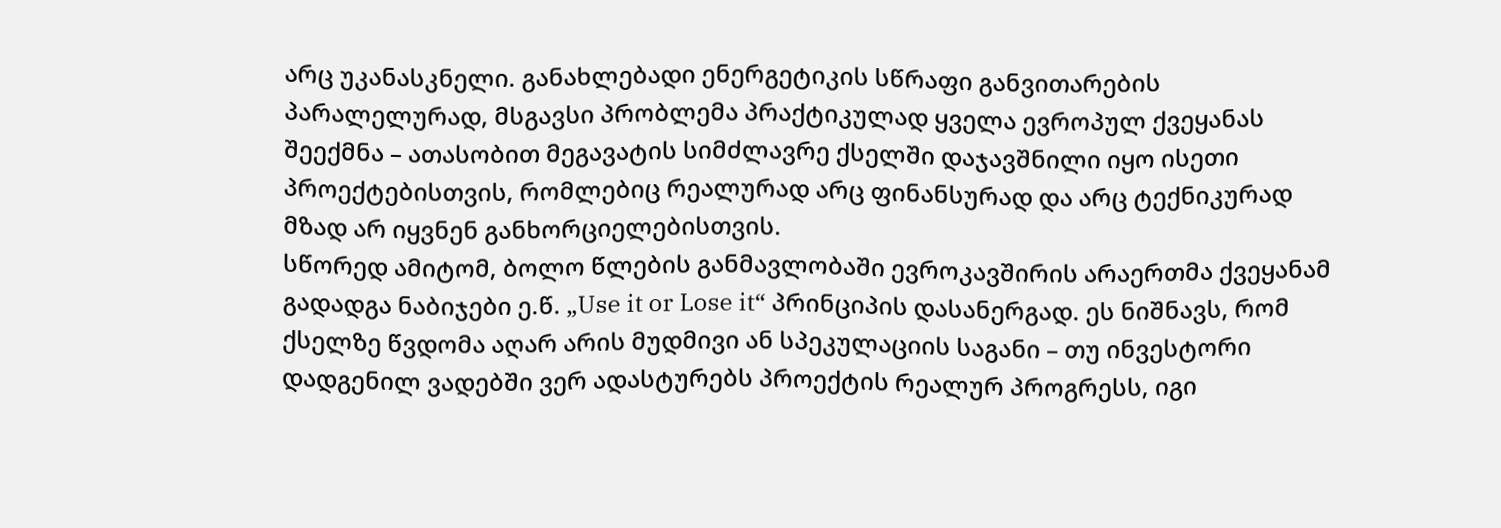არც უკანასკნელი. განახლებადი ენერგეტიკის სწრაფი განვითარების პარალელურად, მსგავსი პრობლემა პრაქტიკულად ყველა ევროპულ ქვეყანას შეექმნა – ათასობით მეგავატის სიმძლავრე ქსელში დაჯავშნილი იყო ისეთი პროექტებისთვის, რომლებიც რეალურად არც ფინანსურად და არც ტექნიკურად მზად არ იყვნენ განხორციელებისთვის.
სწორედ ამიტომ, ბოლო წლების განმავლობაში ევროკავშირის არაერთმა ქვეყანამ გადადგა ნაბიჯები ე.წ. „Use it or Lose it“ პრინციპის დასანერგად. ეს ნიშნავს, რომ ქსელზე წვდომა აღარ არის მუდმივი ან სპეკულაციის საგანი – თუ ინვესტორი დადგენილ ვადებში ვერ ადასტურებს პროექტის რეალურ პროგრესს, იგი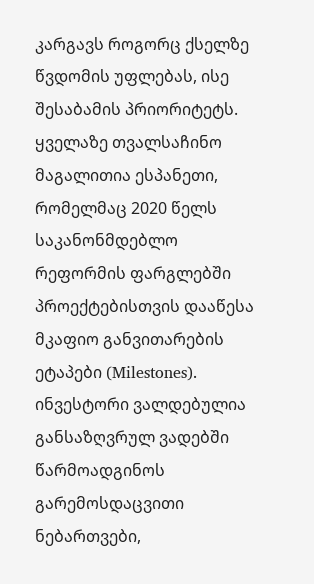კარგავს როგორც ქსელზე წვდომის უფლებას, ისე შესაბამის პრიორიტეტს.
ყველაზე თვალსაჩინო მაგალითია ესპანეთი, რომელმაც 2020 წელს საკანონმდებლო რეფორმის ფარგლებში პროექტებისთვის დააწესა მკაფიო განვითარების ეტაპები (Milestones). ინვესტორი ვალდებულია განსაზღვრულ ვადებში წარმოადგინოს გარემოსდაცვითი ნებართვები,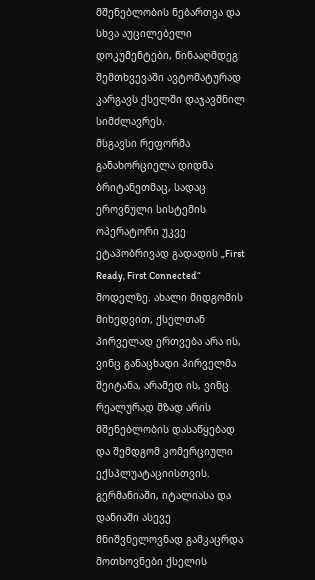მშენებლობის ნებართვა და სხვა აუცილებელი დოკუმენტები, წინააღმდეგ შემთხვევაში ავტომატურად კარგავს ქსელში დაჯავშნილ სიმძლავრეს.
მსგავსი რეფორმა განახორციელა დიდმა ბრიტანეთმაც, სადაც ეროვნული სისტემის ოპერატორი უკვე ეტაპობრივად გადადის „First Ready, First Connected“ მოდელზე. ახალი მიდგომის მიხედვით, ქსელთან პირველად ერთვება არა ის, ვინც განაცხადი პირველმა შეიტანა, არამედ ის, ვინც რეალურად მზად არის მშენებლობის დასაწყებად და შემდგომ კომერციული ექსპლუატაციისთვის.
გერმანიაში, იტალიასა და დანიაში ასევე მნიშვნელოვნად გამკაცრდა მოთხოვნები ქსელის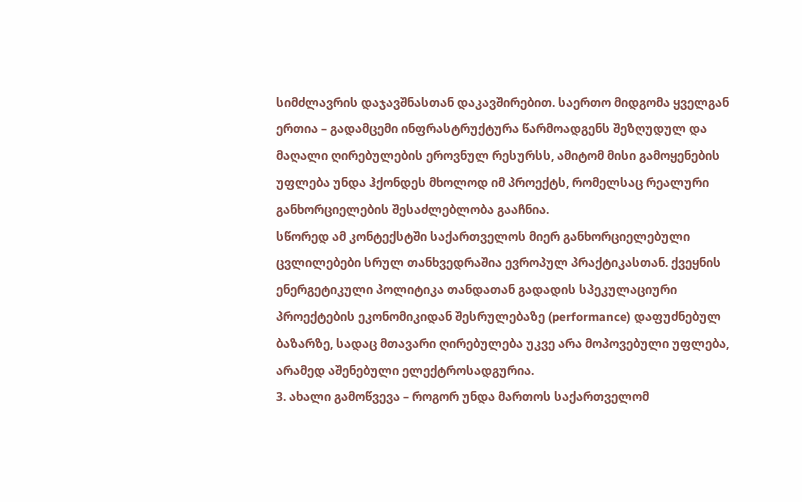სიმძლავრის დაჯავშნასთან დაკავშირებით. საერთო მიდგომა ყველგან ერთია – გადამცემი ინფრასტრუქტურა წარმოადგენს შეზღუდულ და მაღალი ღირებულების ეროვნულ რესურსს, ამიტომ მისი გამოყენების უფლება უნდა ჰქონდეს მხოლოდ იმ პროექტს, რომელსაც რეალური განხორციელების შესაძლებლობა გააჩნია.
სწორედ ამ კონტექსტში საქართველოს მიერ განხორციელებული ცვლილებები სრულ თანხვედრაშია ევროპულ პრაქტიკასთან. ქვეყნის ენერგეტიკული პოლიტიკა თანდათან გადადის სპეკულაციური პროექტების ეკონომიკიდან შესრულებაზე (performance) დაფუძნებულ ბაზარზე, სადაც მთავარი ღირებულება უკვე არა მოპოვებული უფლება, არამედ აშენებული ელექტროსადგურია.
3. ახალი გამოწვევა – როგორ უნდა მართოს საქართველომ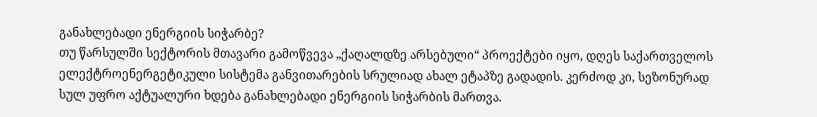განახლებადი ენერგიის სიჭარბე?
თუ წარსულში სექტორის მთავარი გამოწვევა „ქაღალდზე არსებული“ პროექტები იყო, დღეს საქართველოს ელექტროენერგეტიკული სისტემა განვითარების სრულიად ახალ ეტაპზე გადადის. კერძოდ კი, სეზონურად სულ უფრო აქტუალური ხდება განახლებადი ენერგიის სიჭარბის მართვა.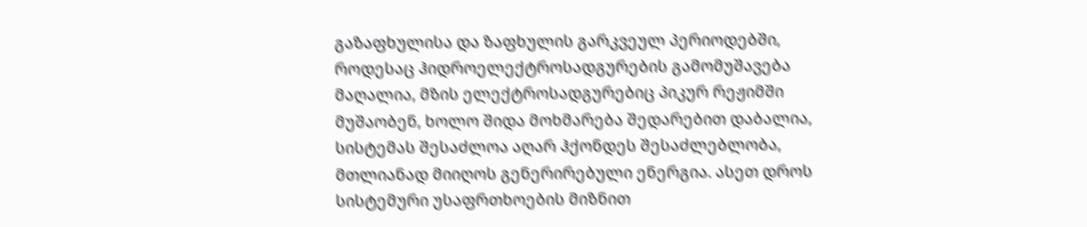გაზაფხულისა და ზაფხულის გარკვეულ პერიოდებში, როდესაც ჰიდროელექტროსადგურების გამომუშავება მაღალია, მზის ელექტროსადგურებიც პიკურ რეჟიმში მუშაობენ, ხოლო შიდა მოხმარება შედარებით დაბალია, სისტემას შესაძლოა აღარ ჰქონდეს შესაძლებლობა, მთლიანად მიიღოს გენერირებული ენერგია. ასეთ დროს სისტემური უსაფრთხოების მიზნით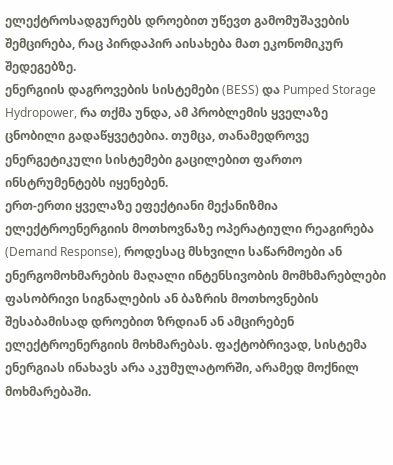ელექტროსადგურებს დროებით უწევთ გამომუშავების შემცირება, რაც პირდაპირ აისახება მათ ეკონომიკურ შედეგებზე.
ენერგიის დაგროვების სისტემები (BESS) და Pumped Storage Hydropower, რა თქმა უნდა, ამ პრობლემის ყველაზე ცნობილი გადაწყვეტებია. თუმცა, თანამედროვე ენერგეტიკული სისტემები გაცილებით ფართო ინსტრუმენტებს იყენებენ.
ერთ-ერთი ყველაზე ეფექტიანი მექანიზმია ელექტროენერგიის მოთხოვნაზე ოპერატიული რეაგირება (Demand Response), როდესაც მსხვილი საწარმოები ან ენერგომოხმარების მაღალი ინტენსივობის მომხმარებლები ფასობრივი სიგნალების ან ბაზრის მოთხოვნების შესაბამისად დროებით ზრდიან ან ამცირებენ ელექტროენერგიის მოხმარებას. ფაქტობრივად, სისტემა ენერგიას ინახავს არა აკუმულატორში, არამედ მოქნილ მოხმარებაში.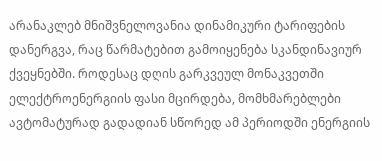არანაკლებ მნიშვნელოვანია დინამიკური ტარიფების დანერგვა, რაც წარმატებით გამოიყენება სკანდინავიურ ქვეყნებში. როდესაც დღის გარკვეულ მონაკვეთში ელექტროენერგიის ფასი მცირდება, მომხმარებლები ავტომატურად გადადიან სწორედ ამ პერიოდში ენერგიის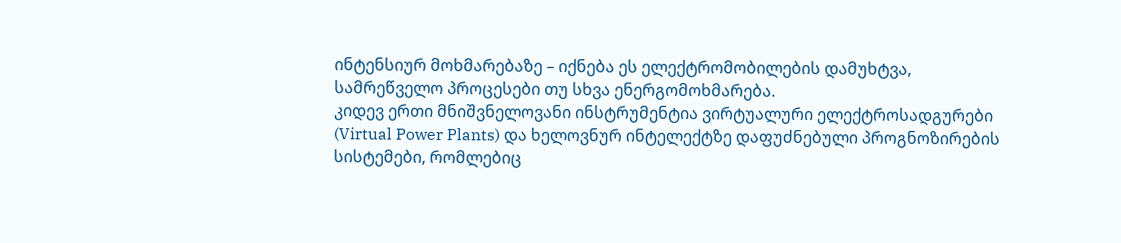ინტენსიურ მოხმარებაზე – იქნება ეს ელექტრომობილების დამუხტვა, სამრეწველო პროცესები თუ სხვა ენერგომოხმარება.
კიდევ ერთი მნიშვნელოვანი ინსტრუმენტია ვირტუალური ელექტროსადგურები (Virtual Power Plants) და ხელოვნურ ინტელექტზე დაფუძნებული პროგნოზირების სისტემები, რომლებიც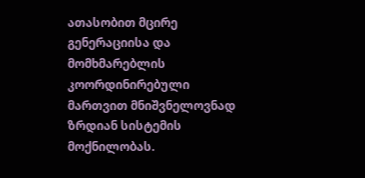ათასობით მცირე გენერაციისა და მომხმარებლის კოორდინირებული მართვით მნიშვნელოვნად ზრდიან სისტემის მოქნილობას.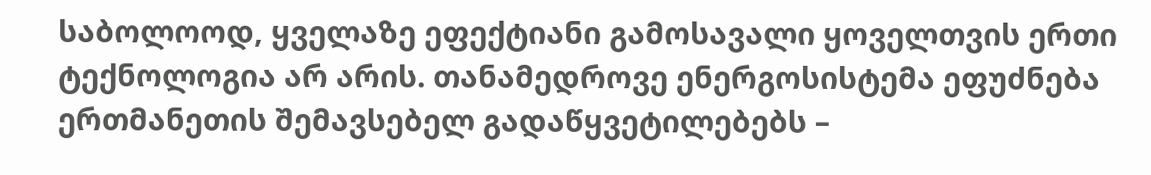საბოლოოდ, ყველაზე ეფექტიანი გამოსავალი ყოველთვის ერთი ტექნოლოგია არ არის. თანამედროვე ენერგოსისტემა ეფუძნება ერთმანეთის შემავსებელ გადაწყვეტილებებს –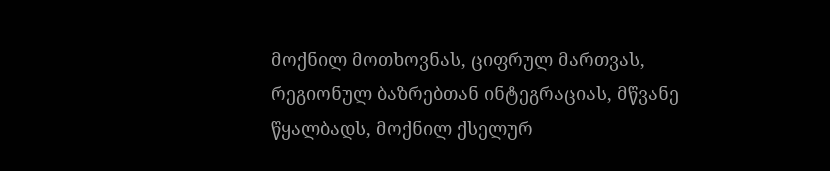მოქნილ მოთხოვნას, ციფრულ მართვას, რეგიონულ ბაზრებთან ინტეგრაციას, მწვანე წყალბადს, მოქნილ ქსელურ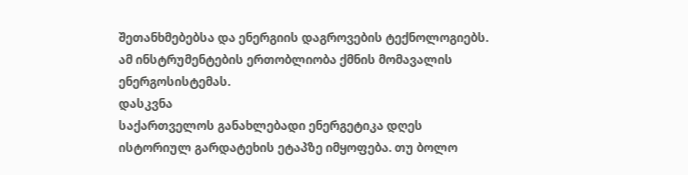შეთანხმებებსა და ენერგიის დაგროვების ტექნოლოგიებს. ამ ინსტრუმენტების ერთობლიობა ქმნის მომავალის ენერგოსისტემას.
დასკვნა
საქართველოს განახლებადი ენერგეტიკა დღეს ისტორიულ გარდატეხის ეტაპზე იმყოფება. თუ ბოლო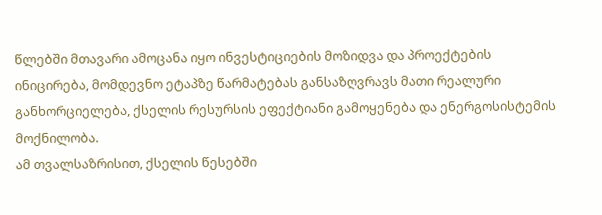წლებში მთავარი ამოცანა იყო ინვესტიციების მოზიდვა და პროექტების ინიცირება, მომდევნო ეტაპზე წარმატებას განსაზღვრავს მათი რეალური განხორციელება, ქსელის რესურსის ეფექტიანი გამოყენება და ენერგოსისტემის მოქნილობა.
ამ თვალსაზრისით, ქსელის წესებში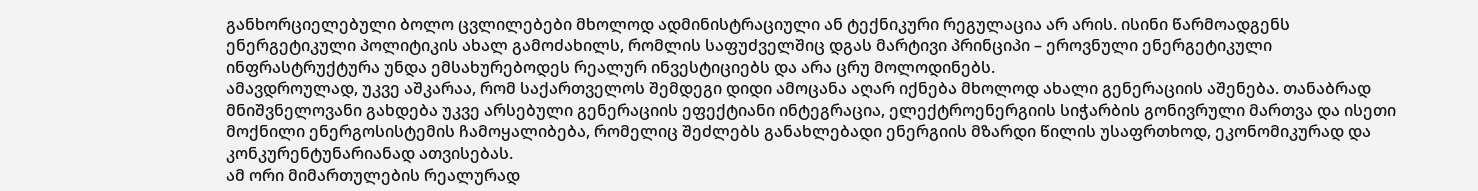განხორციელებული ბოლო ცვლილებები მხოლოდ ადმინისტრაციული ან ტექნიკური რეგულაცია არ არის. ისინი წარმოადგენს ენერგეტიკული პოლიტიკის ახალ გამოძახილს, რომლის საფუძველშიც დგას მარტივი პრინციპი – ეროვნული ენერგეტიკული ინფრასტრუქტურა უნდა ემსახურებოდეს რეალურ ინვესტიციებს და არა ცრუ მოლოდინებს.
ამავდროულად, უკვე აშკარაა, რომ საქართველოს შემდეგი დიდი ამოცანა აღარ იქნება მხოლოდ ახალი გენერაციის აშენება. თანაბრად მნიშვნელოვანი გახდება უკვე არსებული გენერაციის ეფექტიანი ინტეგრაცია, ელექტროენერგიის სიჭარბის გონივრული მართვა და ისეთი მოქნილი ენერგოსისტემის ჩამოყალიბება, რომელიც შეძლებს განახლებადი ენერგიის მზარდი წილის უსაფრთხოდ, ეკონომიკურად და კონკურენტუნარიანად ათვისებას.
ამ ორი მიმართულების რეალურად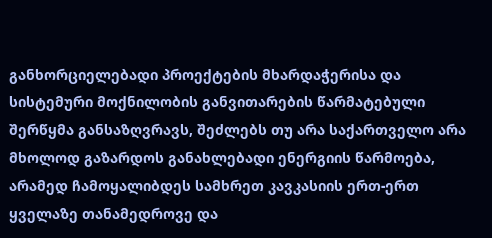განხორციელებადი პროექტების მხარდაჭერისა და სისტემური მოქნილობის განვითარების წარმატებული შერწყმა განსაზღვრავს, შეძლებს თუ არა საქართველო არა მხოლოდ გაზარდოს განახლებადი ენერგიის წარმოება, არამედ ჩამოყალიბდეს სამხრეთ კავკასიის ერთ-ერთ ყველაზე თანამედროვე და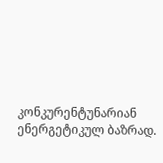კონკურენტუნარიან ენერგეტიკულ ბაზრად.